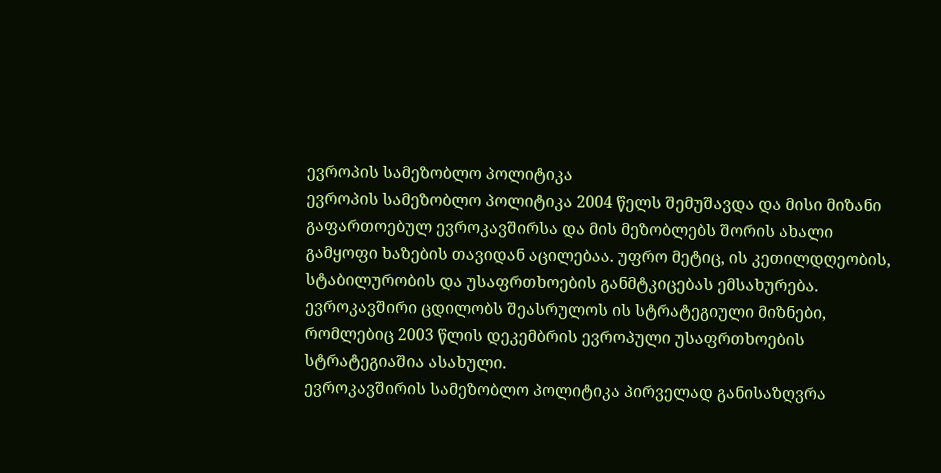ევროპის სამეზობლო პოლიტიკა
ევროპის სამეზობლო პოლიტიკა 2004 წელს შემუშავდა და მისი მიზანი გაფართოებულ ევროკავშირსა და მის მეზობლებს შორის ახალი გამყოფი ხაზების თავიდან აცილებაა. უფრო მეტიც, ის კეთილდღეობის, სტაბილურობის და უსაფრთხოების განმტკიცებას ემსახურება. ევროკავშირი ცდილობს შეასრულოს ის სტრატეგიული მიზნები, რომლებიც 2003 წლის დეკემბრის ევროპული უსაფრთხოების სტრატეგიაშია ასახული.
ევროკავშირის სამეზობლო პოლიტიკა პირველად განისაზღვრა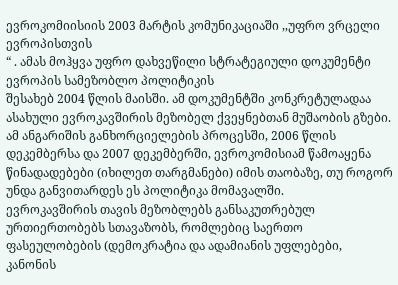ევროკომიისიის 2003 მარტის კომუნიკაციაში ,,უფრო ვრცელი ევროპისთვის
“ . ამას მოჰყვა უფრო დახვეწილი სტრატეგიული დოკუმენტი ევროპის სამეზობლო პოლიტიკის
შესახებ 2004 წლის მაისში. ამ დოკუმენტში კონკრეტულადაა ასახული ევროკავშირის მეზობელ ქვეყნებთან მუშაობის გზები. ამ ანგარიშის განხორციელების პროცესში, 2006 წლის დეკემბერსა და 2007 დეკემბერში, ევროკომისიამ წამოაყენა წინადადებები (იხილეთ თარგმანები) იმის თაობაზე, თუ როგორ უნდა განვითარდეს ეს პოლიტიკა მომავალში.
ევროკავშირის თავის მეზობლებს განსაკუთრებულ ურთიერთობებს სთავაზობს, რომლებიც საერთო ფასეულობების (დემოკრატია და ადამიანის უფლებები, კანონის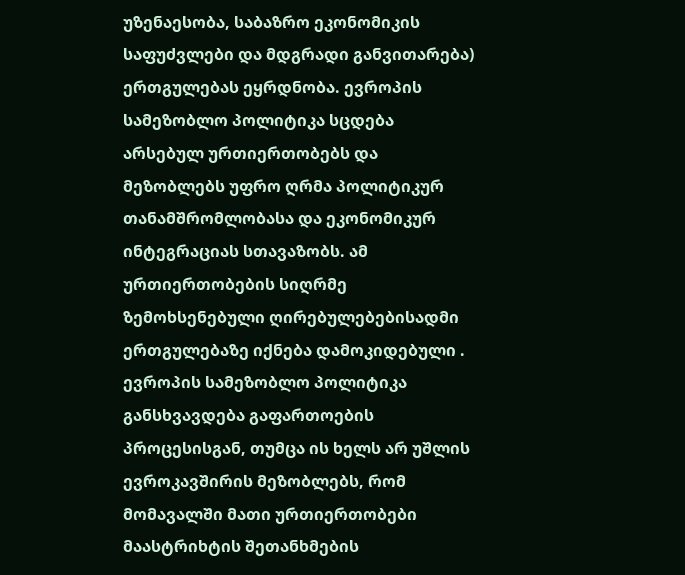უზენაესობა, საბაზრო ეკონომიკის საფუძვლები და მდგრადი განვითარება) ერთგულებას ეყრდნობა. ევროპის სამეზობლო პოლიტიკა სცდება არსებულ ურთიერთობებს და მეზობლებს უფრო ღრმა პოლიტიკურ თანამშრომლობასა და ეკონომიკურ ინტეგრაციას სთავაზობს. ამ ურთიერთობების სიღრმე ზემოხსენებული ღირებულებებისადმი ერთგულებაზე იქნება დამოკიდებული . ევროპის სამეზობლო პოლიტიკა განსხვავდება გაფართოების პროცესისგან, თუმცა ის ხელს არ უშლის ევროკავშირის მეზობლებს, რომ მომავალში მათი ურთიერთობები მაასტრიხტის შეთანხმების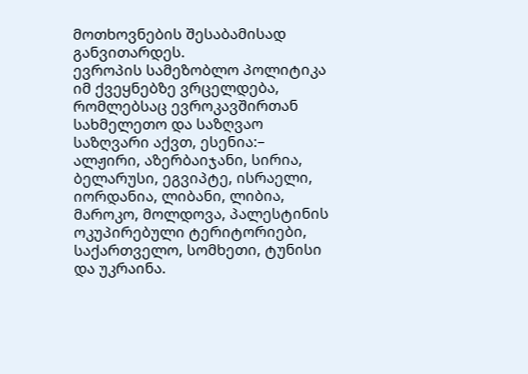მოთხოვნების შესაბამისად განვითარდეს.
ევროპის სამეზობლო პოლიტიკა იმ ქვეყნებზე ვრცელდება, რომლებსაც ევროკავშირთან სახმელეთო და საზღვაო საზღვარი აქვთ, ესენია:– ალჟირი, აზერბაიჯანი, სირია, ბელარუსი, ეგვიპტე, ისრაელი, იორდანია, ლიბანი, ლიბია, მაროკო, მოლდოვა, პალესტინის ოკუპირებული ტერიტორიები, საქართველო, სომხეთი, ტუნისი და უკრაინა.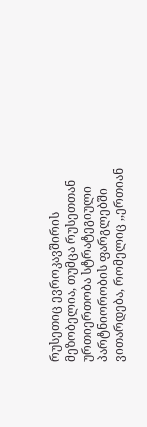რუსეთიც ევროკავშირის მეზობელია, თუმცა რუსეთთან ურთიერთობა სტრატეგიული პარტნიორობის ფარგლებში ვითარდება, რომელიც ,,ერთიან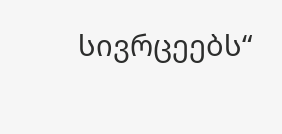სივრცეებს“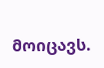მოიცავს.